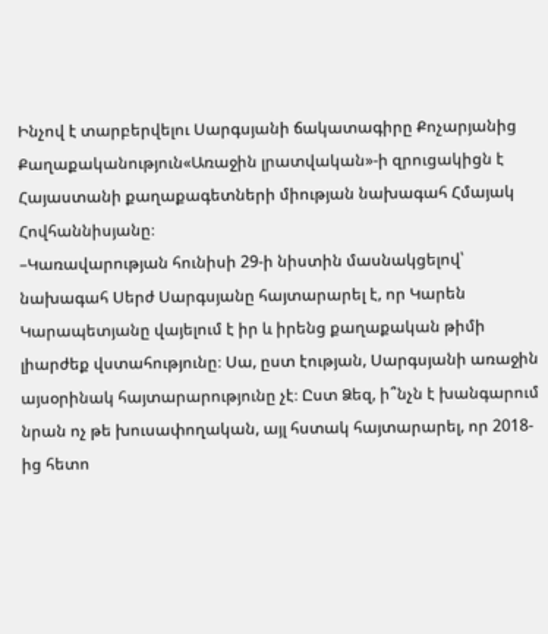Ինչով է տարբերվելու Սարգսյանի ճակատագիրը Քոչարյանից
Քաղաքականություն«Առաջին լրատվական»-ի զրուցակիցն է Հայաստանի քաղաքագետների միության նախագահ Հմայակ Հովհաննիսյանը։
–Կառավարության հունիսի 29-ի նիստին մասնակցելով՝ նախագահ Սերժ Սարգսյանը հայտարարել է, որ Կարեն Կարապետյանը վայելում է իր և իրենց քաղաքական թիմի լիարժեք վստահությունը։ Սա, ըստ էության, Սարգսյանի առաջին այսօրինակ հայտարարությունը չէ։ Ըստ Ձեզ, ի՞նչն է խանգարում նրան ոչ թե խուսափողական, այլ հստակ հայտարարել, որ 2018-ից հետո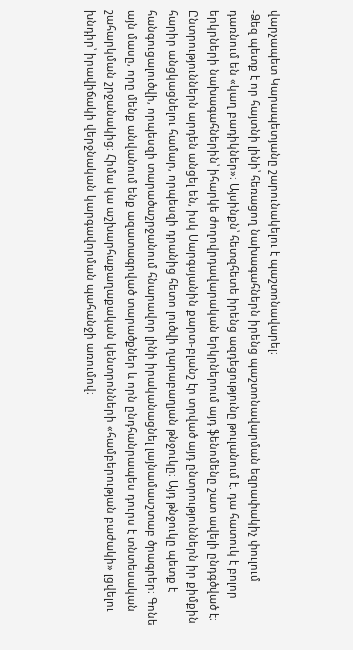վարչապետ Կարապետյանը շարունակելու է պաշտոնավարել։
-Ձեզ պետք է որ հայտնի լինի՝ հեռացող նախագահներն իրենց պաշտոնավարման եզրափակիչ փուլում դառնում են «կաղ բադիկներ»։ Այսինքն՝ հետզհետե իրենց ազդեցությունը թուլանում է. դա հատուկ է բոլոր երկրների նախագահներին՝ իհարկե ժողովրդավարական երկրներում այդ ֆենոմենը շատ ավելի ընդգծված է։ Ընտրություններն արդեն անցել են, իսկ Սարգսյանին քարտ-բլանշ էր տրված այդ ընտրություններն իր քիմքին հարիր անցկացնելու համար, որպեսզի դրանից հետո լուծվի ղարաբաղյան թնջուկը։ Այդ թնջուկը պետք է հանգուցալուծվի, որպեսզի տարածաշրջանում հնարավոր լինի իրականացնել լայնամասշտաբ ծրագրեր։ Գոնե այն մասը, որը մենք անվանում ենք ազատագրված տարածքներ և որն ընդհանրապես դուրս է տնտեսական շահարկման շրջանակից։ Հիմա կա աշխարհաքաղաքական կենտրոնների «համբերության բաժակի» լցվելու խնդիր՝ իրավիճակի վերջնական կարգավորման պահանջի առումով։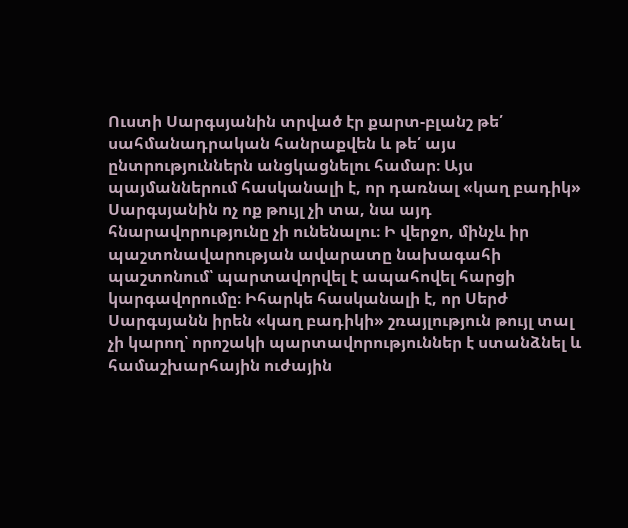Ուստի Սարգսյանին տրված էր քարտ-բլանշ թե՛ սահմանադրական հանրաքվեն և թե՛ այս ընտրություններն անցկացնելու համար։ Այս պայմաններում հասկանալի է, որ դառնալ «կաղ բադիկ» Սարգսյանին ոչ ոք թույլ չի տա, նա այդ հնարավորությունը չի ունենալու։ Ի վերջո, մինչև իր պաշտոնավարության ավարատը նախագահի պաշտոնում՝ պարտավորվել է ապահովել հարցի կարգավորումը։ Իհարկե հասկանալի է, որ Սերժ Սարգսյանն իրեն «կաղ բադիկի» շռայլություն թույլ տալ չի կարող՝ որոշակի պարտավորություններ է ստանձնել և համաշխարհային ուժային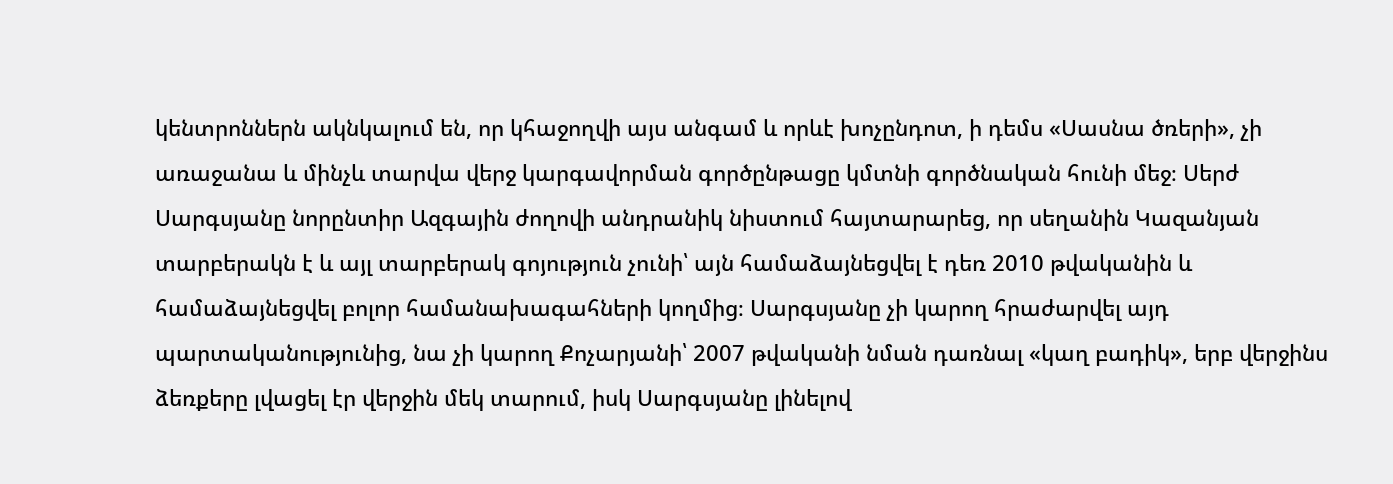կենտրոններն ակնկալում են, որ կհաջողվի այս անգամ և որևէ խոչընդոտ, ի դեմս «Սասնա ծռերի», չի առաջանա և մինչև տարվա վերջ կարգավորման գործընթացը կմտնի գործնական հունի մեջ։ Սերժ Սարգսյանը նորընտիր Ազգային ժողովի անդրանիկ նիստում հայտարարեց, որ սեղանին Կազանյան տարբերակն է և այլ տարբերակ գոյություն չունի՝ այն համաձայնեցվել է դեռ 2010 թվականին և համաձայնեցվել բոլոր համանախագահների կողմից։ Սարգսյանը չի կարող հրաժարվել այդ պարտականությունից, նա չի կարող Քոչարյանի՝ 2007 թվականի նման դառնալ «կաղ բադիկ», երբ վերջինս ձեռքերը լվացել էր վերջին մեկ տարում, իսկ Սարգսյանը լինելով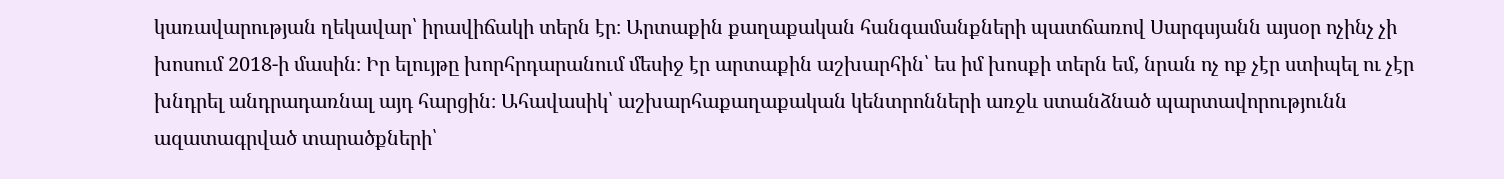կառավարության ղեկավար՝ իրավիճակի տերն էր։ Արտաքին քաղաքական հանգամանքների պատճառով Սարգսյանն այսօր ոչինչ չի խոսում 2018-ի մասին։ Իր ելույթը խորհրդարանում մեսիջ էր արտաքին աշխարհին՝ ես իմ խոսքի տերն եմ, նրան ոչ ոք չէր ստիպել ու չէր խնդրել անդրադառնալ այդ հարցին։ Ահավասիկ՝ աշխարհաքաղաքական կենտրոնների առջև ստանձնած պարտավորությունն ազատագրված տարածքների՝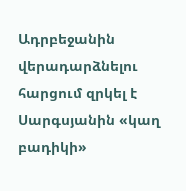Ադրբեջանին վերադարձնելու հարցում զրկել է Սարգսյանին «կաղ բադիկի»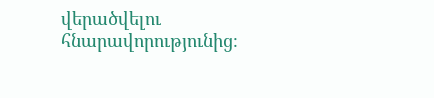վերածվելու հնարավորությունից։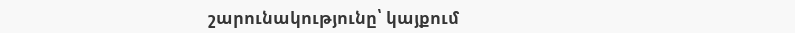շարունակությունը՝ կայքում